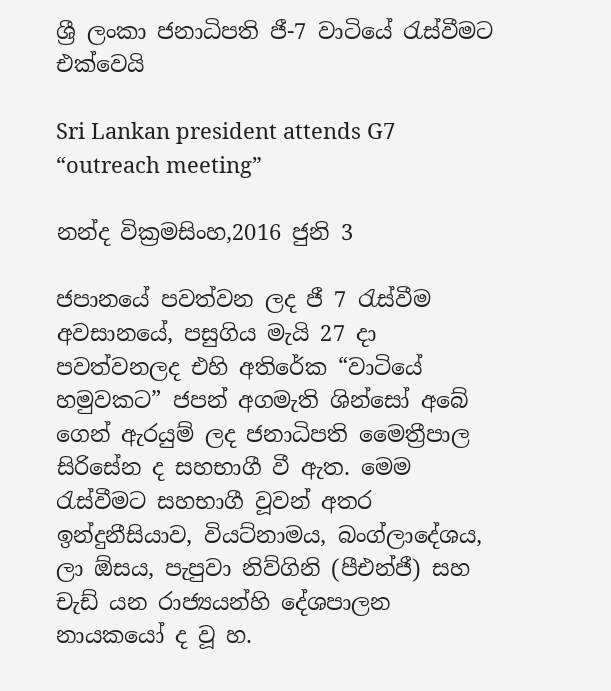ශ්‍රී ලංකා ජනාධිපති ජී-7 වාටියේ රැස්වීමට එක්වෙයි

Sri Lankan president attends G7 “outreach meeting”

නන්ද වික්‍රමසිංහ,2016 ජුනි 3

ජපානයේ පවත්වන ලද ජී 7 රැස්වීම අවසානයේ, පසුගිය මැයි 27 දා පවත්වනලද එහි අතිරේක “වාටියේ හමුවකට” ජපන් අගමැති ශින්සෝ අබේ ගෙන් ඇරයුම් ලද ජනාධිපති මෛත්‍රීපාල සිරිසේන ද සහභාගී වී ඇත. මෙම රැස්වීමට සහභාගී වූවන් අතර ඉන්දුනීසියාව, වියට්නාමය, බංග්ලාදේශය, ලා ඕසය, පැපුවා නිව්ගිනි (පීඑන්ජී) සහ චැඩ් යන රාජ්‍යයන්හි දේශපාලන නායකයෝ ද වූ හ.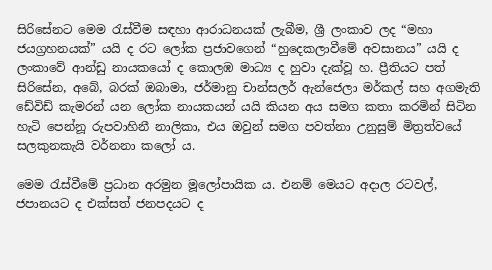සිරිසේනට මෙම රැස්වීම සඳහා ආරාධනයක් ලැබීම, ශ්‍රී ලංකාව ලද “මහා ජයග්‍රහනයක්” යයි ද රට ලෝක ප්‍රජාවගෙන් “හුදෙකලාවීමේ අවසානය” යයි ද ලංකාවේ ආන්ඩු නායකයෝ ද කොලඹ මාධ්‍ය ද හුවා දැක්වූ හ. ප්‍රීතියට පත් සිරිසේන, අබේ, බරක් ඔබාමා, ජර්මානු චාන්සලර් ඇන්ජෙලා මර්කල් සහ අගමැති ඩේවිඩ් කැමරන් යන ලෝක නායකයන් යයි කියන අය සමග කතා කරමින් සිටින හැටි පෙන්නූ රුපවාහිනී නාලිකා, එය ඔවුන් සමග පවත්නා උනුසුම් මිත්‍රත්වයේ සලකුනකැයි වර්නනා කලෝ ය.

මෙම රැස්වීමේ ප්‍රධාන අරමුන මූලෝපායික ය. එනම් මෙයට අදාල රටවල්, ජපානයට ද එක්සත් ජනපදයට ද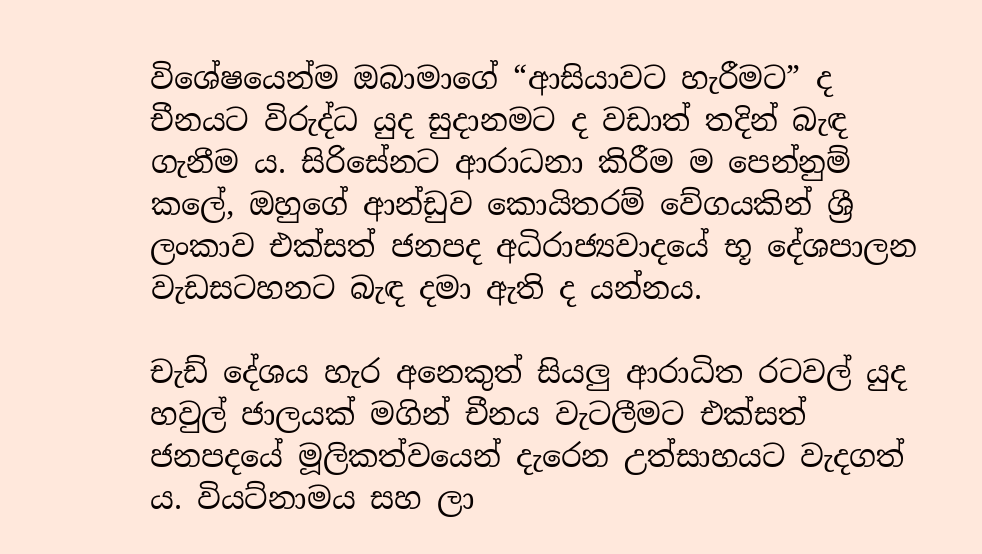විශේෂයෙන්ම ඔබාමාගේ “ආසියාවට හැරීමට” ද චීනයට විරුද්ධ යුද සුදානමට ද වඩාත් තදින් බැඳ ගැනීම ය. සිරිසේනට ආරාධනා කිරීම ම පෙන්නුම් කලේ, ඔහුගේ ආන්ඩුව කොයිතරම් වේගයකින් ශ්‍රී ලංකාව එක්සත් ජනපද අධිරාජ්‍යවාදයේ භූ දේශපාලන වැඩසටහනට බැඳ දමා ඇති ද යන්නය.

චැඩ් දේශය හැර අනෙකුත් සියලු ආරාධිත රටවල් යුද හවුල් ජාලයක් මගින් චීනය වැටලීමට එක්සත් ජනපදයේ මූලිකත්වයෙන් දැරෙන උත්සාහයට වැදගත් ය. වියට්නාමය සහ ලා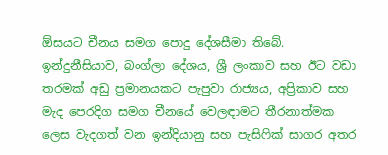ඕසයට චීනය සමග පොදු දේශසීමා තිබේ. ඉන්දුනීසියාව, බංග්ලා දේශය, ශ්‍රී ලංකාව සහ ඊට වඩා තරමක් අඩු ප්‍රමානයකට පැපුවා රාජ්‍යය, අප්‍රිකාව සහ මැද පෙරදිග සමග චීනයේ වෙලඳාමට තීරනාත්මක ලෙස වැදගත් වන ඉන්දියානු සහ පැසිෆික් සාගර අතර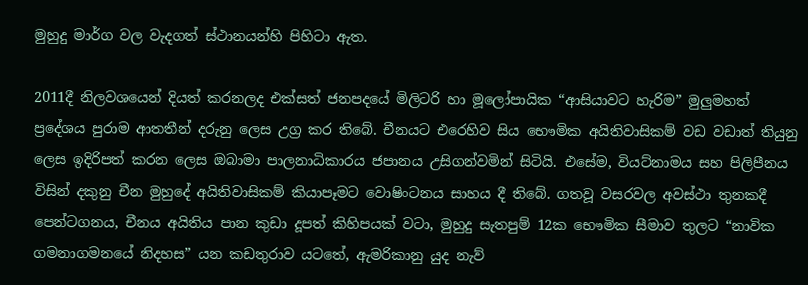මුහුදු මාර්ග වල වැදගත් ස්ථානයන්හි පිහිටා ඇත.

2011දී නිලවශයෙන් දියත් කරනලද එක්සත් ජනපදයේ මිලිටරි හා මූලෝපායික “ආසියාවට හැරිම” මුලුමහත් ප්‍රදේශය පුරාම ආතතීන් දරුනු ලෙස උග්‍ර කර තිබේ. චීනයට එරෙහිව සිය භෞමික අයිතිවාසිකම් වඩ වඩාත් තියුනු ලෙස ඉදිරිපත් කරන ලෙස ඔබාමා පාලනාධිකාරය ජපානය උසිගන්වමින් සිටියි. එසේම, වියට්නාමය සහ පිලිපීනය විසින් දකුනු චීන මුහුදේ අයිතිවාසිකම් කියාපෑමට වොෂිංටනය සාහය දී තිබේ. ගතවූ වසරවල අවස්ථා තුනකදී පෙන්ටගනය, චීනය අයිතිය පාන කුඩා දූපත් කිහිපයක් වටා, මුහුදු සැතපුම් 12ක භෞමික සීමාව තුලට “නාවික ගමනාගමනයේ නිදහස” යන කඩතුරාව යටතේ, ඇමරිකානු යුද නැව්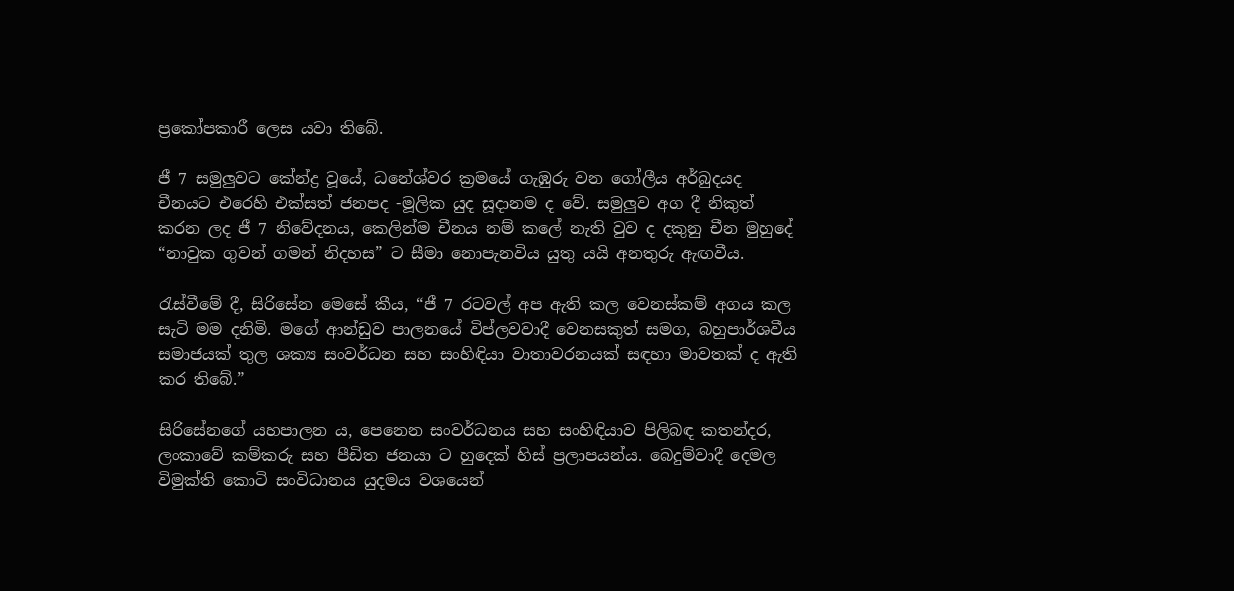ප්‍රකෝපකාරී ලෙස යවා තිබේ.

ජී 7 සමුලුවට කේන්ද්‍ර වූයේ, ධනේශ්වර ක්‍රමයේ ගැඹුරු වන ගෝලීය අර්බුදයද චීනයට එරෙහි එක්සත් ජනපද -මූලික යුද සූදානම ද වේ. සමුලුව අග දී නිකුත් කරන ලද ජී 7 නිවේදනය, කෙලින්ම චීනය නම් කලේ නැති වුව ද දකුනු චීන මුහුදේ “නාවුක ගුවන් ගමන් නිදහස” ට සීමා නොපැනවිය යුතු යයි අනතුරු ඇඟවීය.

රැස්වීමේ දී, සිරිසේන මෙසේ කීය, “ජී 7 රටවල් අප ඇති කල වෙනස්කම් අගය කල සැටි මම දනිමි. මගේ ආන්ඩුව පාලනයේ විප්ලවවාදී වෙනසකුත් සමග, බහුපාර්ශවීය සමාජයක් තුල ශක්‍ය සංවර්ධන සහ සංහිඳියා වාතාවරනයක් සඳහා මාවතක් ද ඇති කර තිබේ.”

සිරිසේනගේ යහපාලන ය, පෙනෙන සංවර්ධනය සහ සංහිඳියාව පිලිබඳ කතන්දර, ලංකාවේ කම්කරු සහ පීඩිත ජනයා ට හුදෙක් හිස් ප්‍රලාපයන්ය. බෙදුම්වාදී දෙමල විමුක්ති කොටි සංවිධානය යුදමය වශයෙන්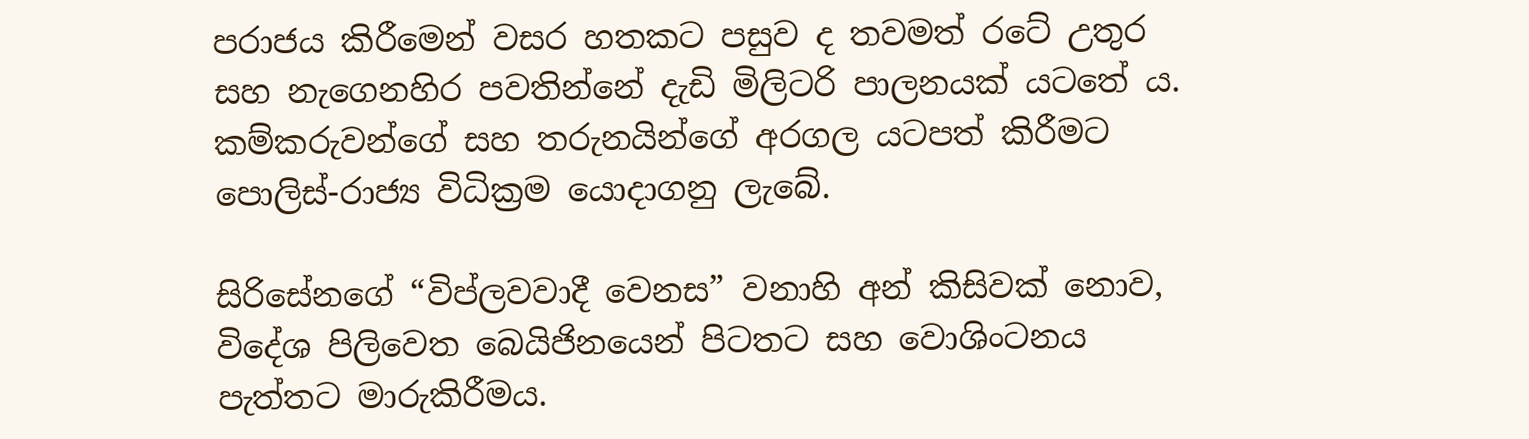පරාජය කිරීමෙන් වසර හතකට පසුව ද තවමත් රටේ උතුර සහ නැගෙනහිර පවතින්නේ දැඩි මිලිටරි පාලනයක් යටතේ ය. කම්කරුවන්ගේ සහ තරුනයින්ගේ අරගල යටපත් කිරීමට පොලිස්-රාජ්‍ය විධික්‍රම යොදාගනු ලැබේ.

සිරිසේනගේ “විප්ලවවාදී වෙනස” වනාහි අන් කිසිවක් නොව, විදේශ පිලිවෙත බෙයිජිනයෙන් පිටතට සහ වොශිංටනය පැත්තට මාරුකිරීමය.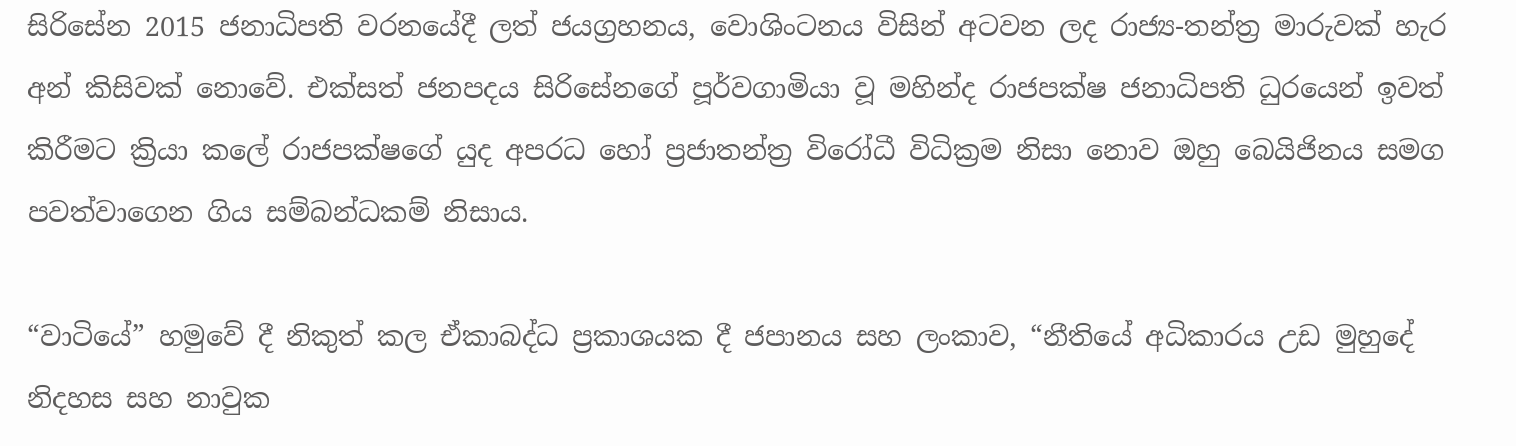සිරිසේන 2015 ජනාධිපති වරනයේදී ලත් ජයග්‍රහනය, වොශිංටනය විසින් අටවන ලද රාජ්‍ය-තන්ත්‍ර මාරුවක් හැර අන් කිසිවක් නොවේ. එක්සත් ජනපදය සිරිසේනගේ පූර්වගාමියා වූ මහින්ද රාජපක්ෂ ජනාධිපති ධුරයෙන් ඉවත් කිරීමට ක්‍රියා කලේ රාජපක්ෂගේ යුද අපරධ හෝ ප්‍රජාතන්ත්‍ර විරෝධී විධික්‍රම නිසා නොව ඔහු බෙයිජිනය සමග පවත්වාගෙන ගිය සම්බන්ධකම් නිසාය.

“වාටියේ” හමුවේ දී නිකුත් කල ඒකාබද්ධ ප්‍රකාශයක දී ජපානය සහ ලංකාව, “නීතියේ අධිකාරය උඩ මුහුදේ නිදහස සහ නාවුක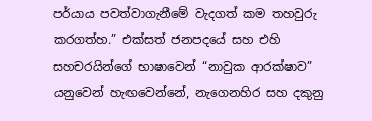පර්යාය පවත්වාගැනීමේ වැදගත් කම තහවුරු කරගත්හ.” එක්සත් ජනපදයේ සහ එහි සහචරයින්ගේ භාෂාවෙන් “නාවුක ආරක්ෂාව” යනුවෙන් හැඟවෙන්නේ, නැගෙනහිර සහ දකුනු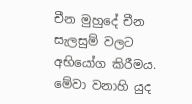චීන මුහුදේ චීන සැලසුම් වලට අභියෝග කිරීමය. මේවා වනාහි යුද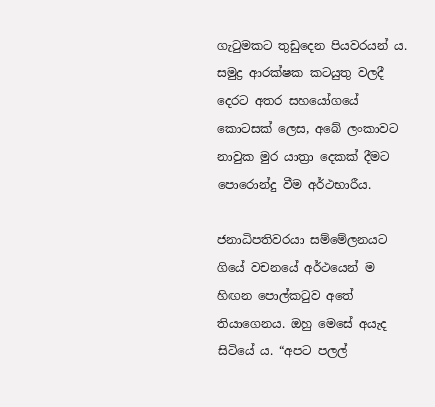ගැටුමකට තුඩුදෙන පියවරයන් ය. සමුද්‍ර ආරක්ෂක කටයුතු වලදී දෙරට අතර සහයෝගයේ කොටසක් ලෙස, අබේ ලංකාවට නාවුක මුර යාත්‍රා දෙකක් දීමට පොරොන්දු වීම අර්ථභාරීය.

ජනාධිපතිවරයා සම්මේලනයට ගියේ වචනයේ අර්ථයෙන් ම හිඟන පොල්කටුව අතේ තියාගෙනය. ඔහු මෙසේ අයැද සිටියේ ය. “අපට පලල්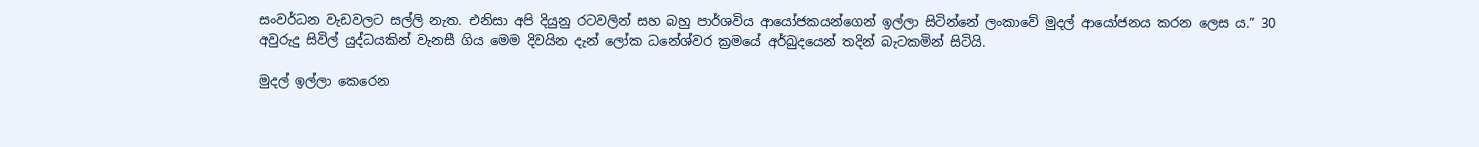සංවර්ධන වැඩවලට සල්ලි නැත. එනිසා අපි දියුනු රටවලින් සහ බහු පාර්ශවිය ආයෝජකයන්ගෙන් ඉල්ලා සිටින්නේ ලංකාවේ මුදල් ආයෝජනය කරන ලෙස ය.” 30 අවුරුදු සිවිල් යුද්ධයකින් වැනසී ගිය මෙම දිවයින දැන් ලෝක ධනේශ්වර ක්‍රමයේ අර්බුදයෙන් තදින් බැටකමින් සිටියි.

මුදල් ඉල්ලා කෙරෙන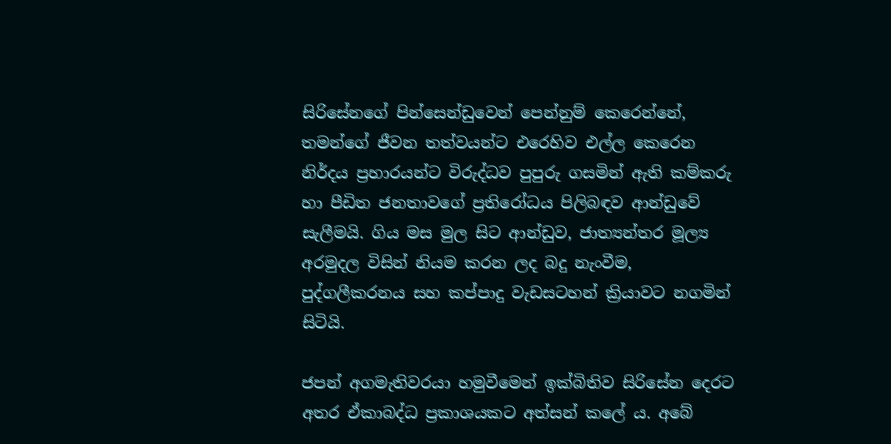සිරිසේනගේ පින්සෙන්ඩුවෙන් පෙන්නුම් කෙරෙන්නේ, තමන්ගේ ජීවන තත්වයන්ට එරෙහිව එල්ල කෙරෙන නිර්දය ප්‍රහාරයන්ට විරුද්ධව පුපුරු ගසමින් ඇති කම්කරු හා පීඩිත ජනතාවගේ ප්‍රතිරෝධය පිලිබඳව ආන්ඩුවේ සැලීමයි. ගිය මස මුල සිට ආන්ඩුව, ජාත්‍යන්තර මූල්‍ය අරමුදල විසින් නියම කරන ලද බදු නැංවීම, පුද්ගලීකරනය සහ කප්පාදු වැඩසටහන් ක්‍රියාවට නගමින් සිටියි.

ජපන් අගමැතිවරයා හමුවීමෙන් ඉක්බිතිව සිරිසේන දෙරට අතර ඒකාබද්ධ ප්‍රකාශයකට අත්සන් කලේ ය. අබේ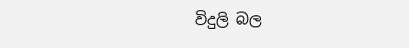විදුලි බල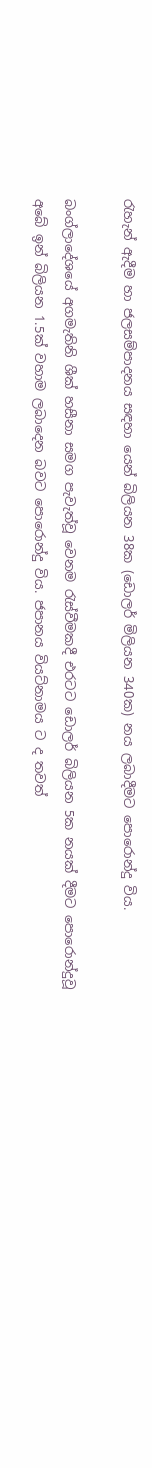රැහැන් ඇදීම හා ජලසම්පාදනය සඳහා යෙන් බිලියන 38ක (ඩොලර් මිලියන 340ක) නය ලබාදීමට පොරොන්දු විය.

බංග්ලාදේශයේ අගමැතිනි ශීක් හසීනා සමග පැවැත්වූ වෙනම රැස්වීමකදී එරටට ඩොලර් බිලියන 5ක නයක් දීමට පොරොන්දුවූ අබේ ඉන් බිලියන 1.5ක් වහාම ලබාදෙන බවට පොරොන්දු විය. ජපානය වියට්නාමය ට ද තවත්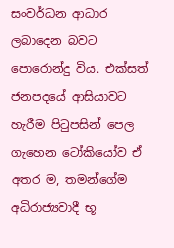සංවර්ධන ආධාර ලබාදෙන බවට පොරොන්දු විය. එක්සත් ජනපදයේ ආසියාවට හැරීම පිටුපසින් පෙල ගැහෙන ටෝකියෝව ඒ අතර ම, තමන්ගේම අධිරාජ්‍යවාදී භූ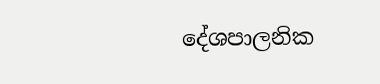දේශපාලනික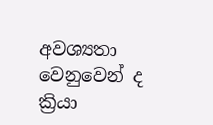අවශ්‍යතා වෙනුවෙන් ද ක්‍රියා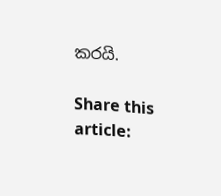කරයි.

Share this article: